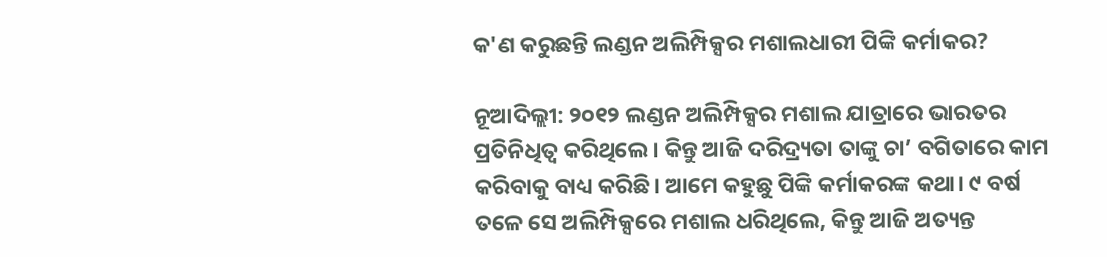କ'ଣ କରୁଛନ୍ତି ଲଣ୍ଡନ ଅଲିମ୍ପିକ୍ସର ମଶାଲଧାରୀ ପିଙ୍କି କର୍ମାକର?

ନୂଆଦିଲ୍ଲୀ: ୨୦୧୨ ଲଣ୍ଡନ ଅଲିମ୍ପିକ୍ସର ମଶାଲ ଯାତ୍ରାରେ ଭାରତର ପ୍ରତିନିଧିତ୍ୱ କରିଥିଲେ। କିନ୍ତୁ ଆଜି ଦରିଦ୍ର୍ୟତା ତାଙ୍କୁ ଚା’ ବଗିତାରେ କାମ କରିବାକୁ ବାଧ୍ୟ କରିଛି। ଆମେ କହୁଛୁ ପିଙ୍କି କର୍ମାକରଙ୍କ କଥା। ୯ ବର୍ଷ ତଳେ ସେ ଅଲିମ୍ପିକ୍ସରେ ମଶାଲ ଧରିଥିଲେ, କିନ୍ତୁ ଆଜି ଅତ୍ୟନ୍ତ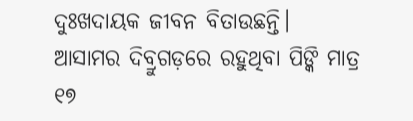ଦୁଃଖଦାୟକ ଜୀବନ ବିତାଉଛନ୍ତି। ଆସାମର ଦିବ୍ରୁଗଡ଼ରେ ରହୁଥିବା ପିଙ୍କି ମାତ୍ର ୧୭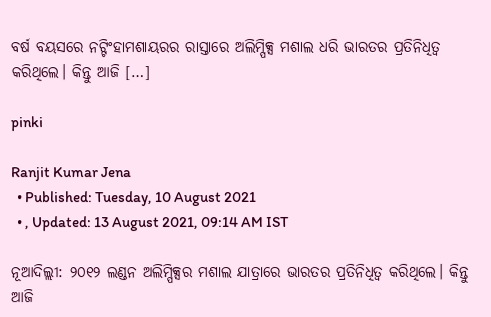ବର୍ଷ ବୟସରେ ନଟ୍ଟିଂହାମଶାୟରର ରାସ୍ତାରେ ଅଲିମ୍ପିକ୍ସ ମଶାଲ ଧରି ଭାରତର ପ୍ରତିନିଧିତ୍ୱ କରିଥିଲେ। କିନ୍ତୁ ଆଜି […]

pinki

Ranjit Kumar Jena
  • Published: Tuesday, 10 August 2021
  • , Updated: 13 August 2021, 09:14 AM IST

ନୂଆଦିଲ୍ଲୀ: ୨୦୧୨ ଲଣ୍ଡନ ଅଲିମ୍ପିକ୍ସର ମଶାଲ ଯାତ୍ରାରେ ଭାରତର ପ୍ରତିନିଧିତ୍ୱ କରିଥିଲେ। କିନ୍ତୁ ଆଜି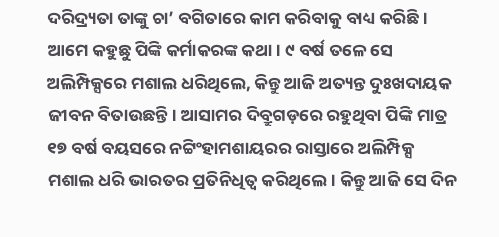ଦରିଦ୍ର୍ୟତା ତାଙ୍କୁ ଚା’ ବଗିତାରେ କାମ କରିବାକୁ ବାଧ୍ୟ କରିଛି। ଆମେ କହୁଛୁ ପିଙ୍କି କର୍ମାକରଙ୍କ କଥା। ୯ ବର୍ଷ ତଳେ ସେ ଅଲିମ୍ପିକ୍ସରେ ମଶାଲ ଧରିଥିଲେ, କିନ୍ତୁ ଆଜି ଅତ୍ୟନ୍ତ ଦୁଃଖଦାୟକ ଜୀବନ ବିତାଉଛନ୍ତି। ଆସାମର ଦିବ୍ରୁଗଡ଼ରେ ରହୁଥିବା ପିଙ୍କି ମାତ୍ର ୧୭ ବର୍ଷ ବୟସରେ ନଟ୍ଟିଂହାମଶାୟରର ରାସ୍ତାରେ ଅଲିମ୍ପିକ୍ସ ମଶାଲ ଧରି ଭାରତର ପ୍ରତିନିଧିତ୍ୱ କରିଥିଲେ। କିନ୍ତୁ ଆଜି ସେ ଦିନ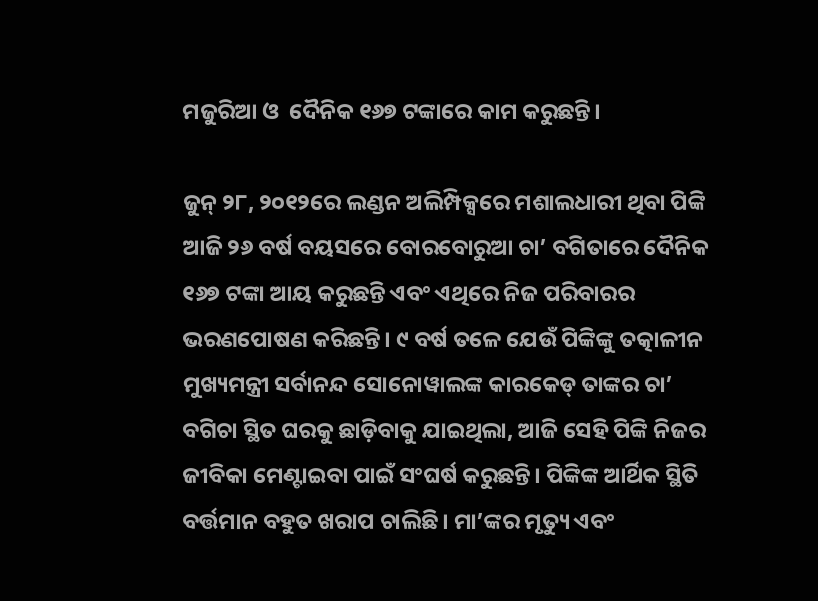ମଜୁରିଆ ଓ  ଦୈନିକ ୧୬୭ ଟଙ୍କାରେ କାମ କରୁଛନ୍ତି।

ଜୁନ୍ ୨୮, ୨୦୧୨ରେ ଲଣ୍ଡନ ଅଲିମ୍ପିକ୍ସରେ ମଶାଲଧାରୀ ଥିବା ପିଙ୍କି ଆଜି ୨୬ ବର୍ଷ ବୟସରେ ବୋରବୋରୁଆ ଚା’ ବଗିତାରେ ଦୈନିକ ୧୬୭ ଟଙ୍କା ଆୟ କରୁଛନ୍ତି ଏବଂ ଏଥିରେ ନିଜ ପରିବାରର ଭରଣପୋଷଣ କରିଛନ୍ତି। ୯ ବର୍ଷ ତଳେ ଯେଉଁ ପିଙ୍କିଙ୍କୁ ତତ୍କାଳୀନ ମୁଖ୍ୟମନ୍ତ୍ରୀ ସର୍ବାନନ୍ଦ ସୋନୋୱାଲଙ୍କ କାରକେଡ୍ ତାଙ୍କର ଚା’ ବଗିଚା ସ୍ଥିତ ଘରକୁ ଛାଡ଼ିବାକୁ ଯାଇଥିଲା, ଆଜି ସେହି ପିଙ୍କି ନିଜର ଜୀବିକା ମେଣ୍ଟାଇବା ପାଇଁ ସଂଘର୍ଷ କରୁଛନ୍ତି। ପିଙ୍କିଙ୍କ ଆର୍ଥିକ ସ୍ଥିତି ବର୍ତ୍ତମାନ ବହୁତ ଖରାପ ଚାଲିଛି। ମା’ଙ୍କର ମୃତ୍ୟୁ ଏବଂ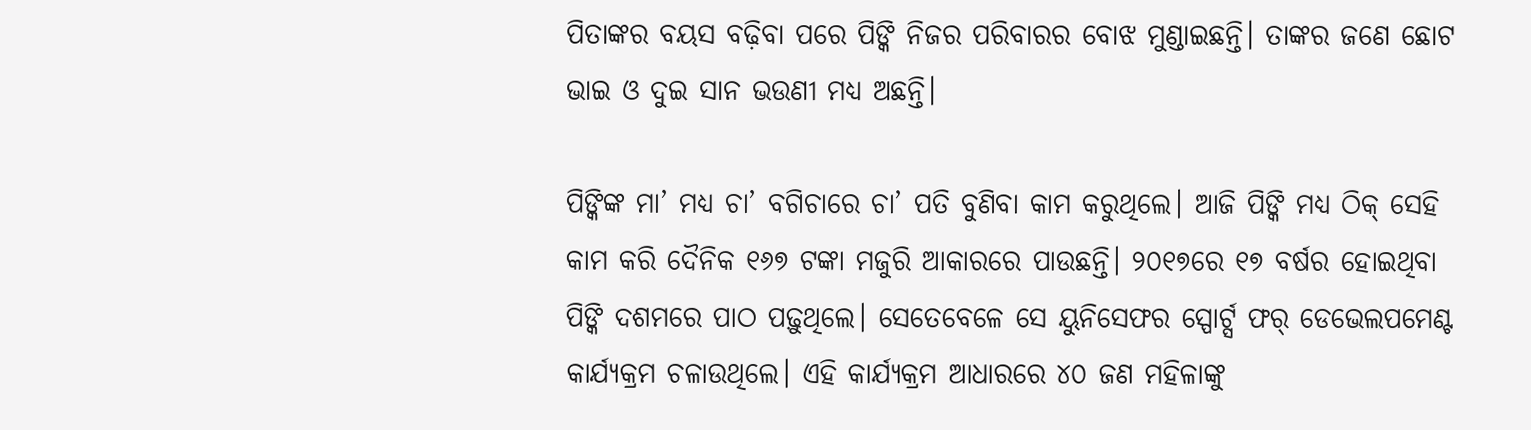ପିତାଙ୍କର ବୟସ ବଢ଼ିବା ପରେ ପିଙ୍କି ନିଜର ପରିବାରର ବୋଝ ମୁଣ୍ଡାଇଛନ୍ତି। ତାଙ୍କର ଜଣେ ଛୋଟ ଭାଇ ଓ ଦୁଇ ସାନ ଭଉଣୀ ମଧ୍ୟ ଅଛନ୍ତି।

ପିଙ୍କିଙ୍କ ମା’ ମଧ୍ୟ ଚା’ ବଗିଚାରେ ଚା’ ପତି ବୁଣିବା କାମ କରୁଥିଲେ। ଆଜି ପିଙ୍କି ମଧ୍ୟ ଠିକ୍ ସେହି କାମ କରି ଦୈନିକ ୧୬୭ ଟଙ୍କା ମଜୁରି ଆକାରରେ ପାଉଛନ୍ତି। ୨୦୧୭ରେ ୧୭ ବର୍ଷର ହୋଇଥିବା ପିଙ୍କି ଦଶମରେ ପାଠ ପଢ଼ୁଥିଲେ। ସେତେବେଳେ ସେ ୟୁନିସେଫର ସ୍ପୋର୍ଟ୍ସ ଫର୍ ଡେଭେଲପମେଣ୍ଟ କାର୍ଯ୍ୟକ୍ରମ ଚଳାଉଥିଲେ। ଏହି କାର୍ଯ୍ୟକ୍ରମ ଆଧାରରେ ୪୦ ଜଣ ମହିଳାଙ୍କୁ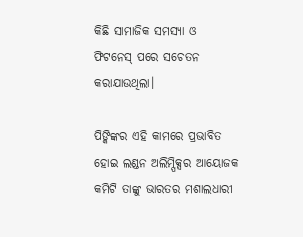କିଛି ସାମାଜିକ ସମସ୍ୟା ଓ ଫିଟନେସ୍ ପରେ ସଚେତନ କରାଯାଉଥିଲା।

ପିଙ୍କିଙ୍କର ଏହି କାମରେ ପ୍ରଭାବିତ ହୋଇ ଲଣ୍ଡନ ଅଲିମ୍ପିକ୍ସର ଆୟୋଜକ କମିଟି ତାଙ୍କୁ ଭାରତର ମଶାଲଧାରୀ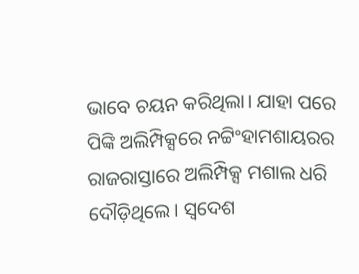ଭାବେ ଚୟନ କରିଥିଲା। ଯାହା ପରେ ପିଙ୍କି ଅଲିମ୍ପିକ୍ସରେ ନଟ୍ଟିଂହାମଶାୟରର ରାଜରାସ୍ତାରେ ଅଲିମ୍ପିକ୍ସ ମଶାଲ ଧରି ଦୌଡ଼ିଥିଲେ। ସ୍ୱଦେଶ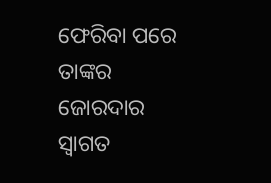ଫେରିବା ପରେ ତାଙ୍କର ଜୋରଦାର ସ୍ୱାଗତ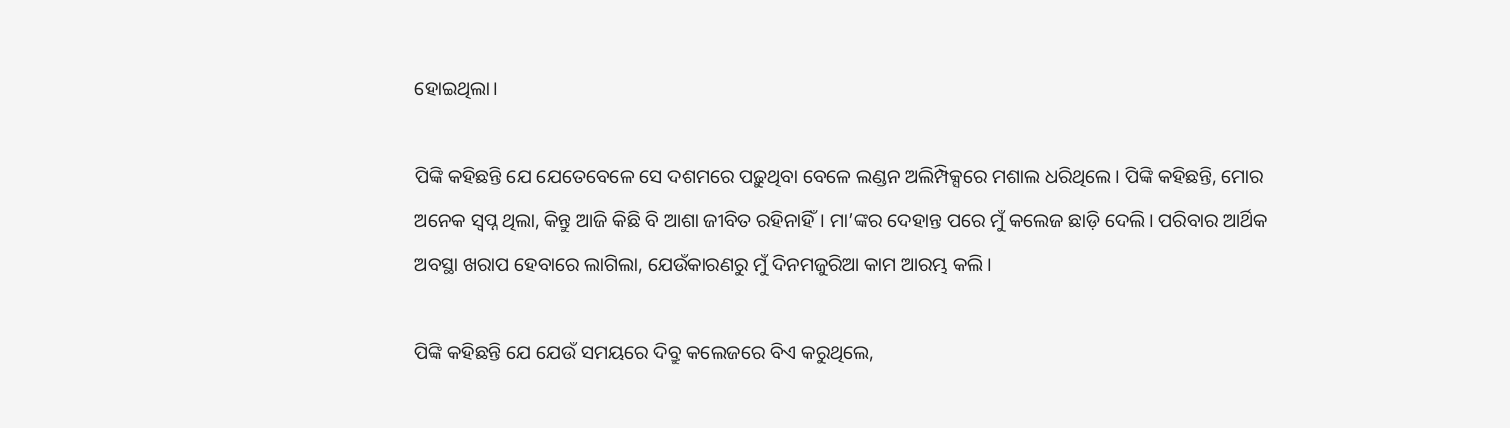ହୋଇଥିଲା।

ପିଙ୍କି କହିଛନ୍ତି ଯେ ଯେତେବେଳେ ସେ ଦଶମରେ ପଢ଼ୁଥିବା ବେଳେ ଲଣ୍ଡନ ଅଲିମ୍ପିକ୍ସରେ ମଶାଲ ଧରିଥିଲେ। ପିଙ୍କି କହିଛନ୍ତି, ମୋର ଅନେକ ସ୍ୱପ୍ନ ଥିଲା, କିନ୍ତୁ ଆଜି କିଛି ବି ଆଶା ଜୀବିତ ରହିନାହିଁ। ମା’ଙ୍କର ଦେହାନ୍ତ ପରେ ମୁଁ କଲେଜ ଛାଡ଼ି ଦେଲି। ପରିବାର ଆର୍ଥିକ ଅବସ୍ଥା ଖରାପ ହେବାରେ ଲାଗିଲା, ଯେଉଁକାରଣରୁ ମୁଁ ଦିନମଜୁରିଆ କାମ ଆରମ୍ଭ କଲି।

ପିଙ୍କି କହିଛନ୍ତି ଯେ ଯେଉଁ ସମୟରେ ଦିବ୍ରୁ କଲେଜରେ ବିଏ କରୁଥିଲେ,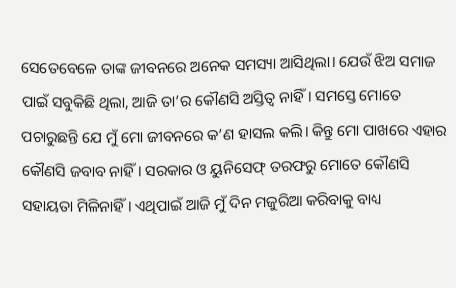ସେତେବେଳେ ତାଙ୍କ ଜୀବନରେ ଅନେକ ସମସ୍ୟା ଆସିଥିଲା। ଯେଉଁ ଝିଅ ସମାଜ ପାଇଁ ସବୁକିଛି ଥିଲା, ଆଜି ତା’ର କୌଣସି ଅସ୍ତିତ୍ୱ ନାହିଁ। ସମସ୍ତେ ମୋତେ ପଚାରୁଛନ୍ତି ଯେ ମୁଁ ମୋ ଜୀବନରେ କ’ଣ ହାସଲ କଲି। କିନ୍ତୁ ମୋ ପାଖରେ ଏହାର କୌଣସି ଜବାବ ନାହିଁ। ସରକାର ଓ ୟୁନିସେଫ୍ ତରଫରୁ ମୋତେ କୌଣସି ସହାୟତା ମିଳିନାହିଁ। ଏଥିପାଇଁ ଆଜି ମୁଁ ଦିନ ମଜୁରିଆ କରିବାକୁ ବାଧ୍ୟ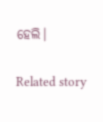ହେଲି।

Related story